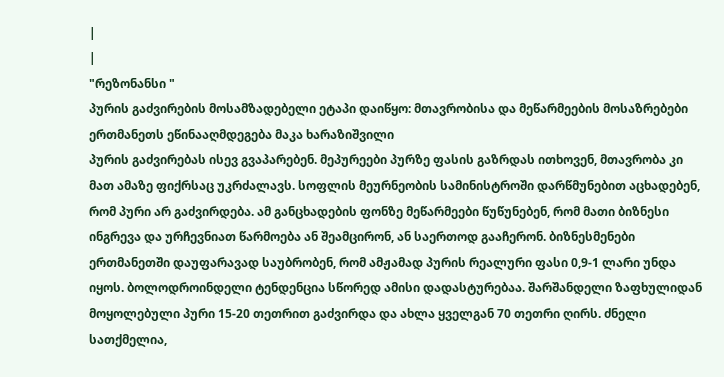|
|
"რეზონანსი "
პურის გაძვირების მოსამზადებელი ეტაპი დაიწყო: მთავრობისა და მეწარმეების მოსაზრებები ერთმანეთს ეწინააღმდეგება მაკა ხარაზიშვილი
პურის გაძვირებას ისევ გვაპარებენ. მეპურეები პურზე ფასის გაზრდას ითხოვენ, მთავრობა კი მათ ამაზე ფიქრსაც უკრძალავს. სოფლის მეურნეობის სამინისტროში დარწმუნებით აცხადებენ, რომ პური არ გაძვირდება. ამ განცხადების ფონზე მეწარმეები წუწუნებენ, რომ მათი ბიზნესი ინგრევა და ურჩევნიათ წარმოება ან შეამცირონ, ან საერთოდ გააჩერონ. ბიზნესმენები ერთმანეთში დაუფარავად საუბრობენ, რომ ამჟამად პურის რეალური ფასი 0,9-1 ლარი უნდა იყოს. ბოლოდროინდელი ტენდენცია სწორედ ამისი დადასტურებაა. შარშანდელი ზაფხულიდან მოყოლებული პური 15-20 თეთრით გაძვირდა და ახლა ყველგან 70 თეთრი ღირს. ძნელი სათქმელია,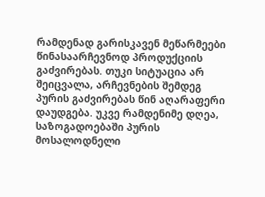რამდენად გარისკავენ მეწარმეები წინასაარჩევნოდ პროდუქციის გაძვირებას. თუკი სიტუაცია არ შეიცვალა, არჩევნების შემდეგ პურის გაძვირებას წინ აღარაფერი დაუდგება. უკვე რამდენიმე დღეა, საზოგადოებაში პურის მოსალოდნელი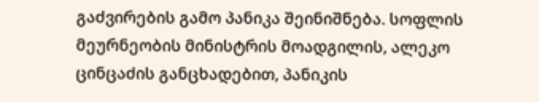გაძვირების გამო პანიკა შეინიშნება. სოფლის მეურნეობის მინისტრის მოადგილის, ალეკო ცინცაძის განცხადებით, პანიკის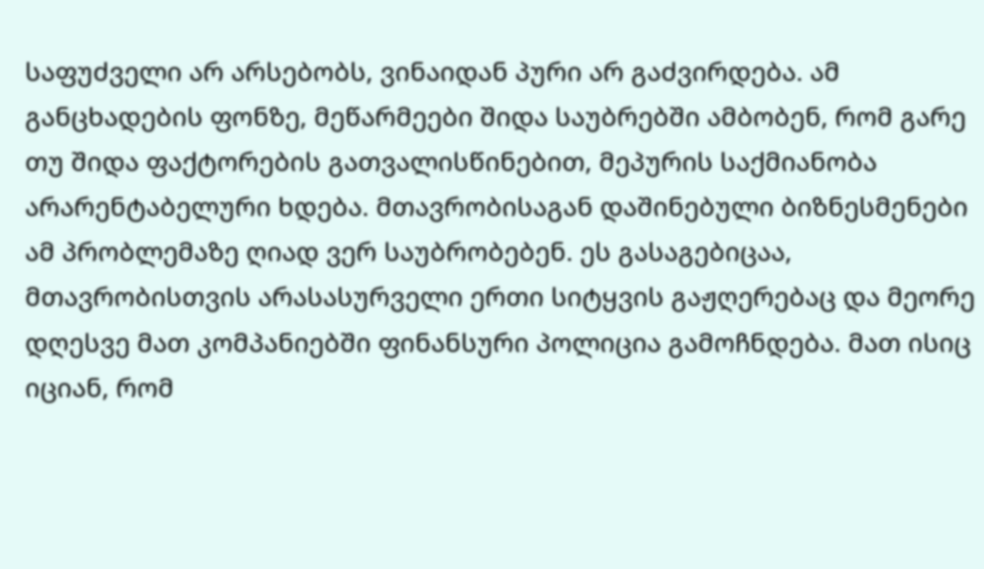საფუძველი არ არსებობს, ვინაიდან პური არ გაძვირდება. ამ განცხადების ფონზე, მეწარმეები შიდა საუბრებში ამბობენ, რომ გარე თუ შიდა ფაქტორების გათვალისწინებით, მეპურის საქმიანობა არარენტაბელური ხდება. მთავრობისაგან დაშინებული ბიზნესმენები ამ პრობლემაზე ღიად ვერ საუბრობებენ. ეს გასაგებიცაა, მთავრობისთვის არასასურველი ერთი სიტყვის გაჟღერებაც და მეორე დღესვე მათ კომპანიებში ფინანსური პოლიცია გამოჩნდება. მათ ისიც იციან, რომ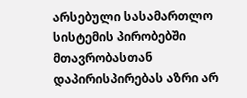არსებული სასამართლო სისტემის პირობებში მთავრობასთან დაპირისპირებას აზრი არ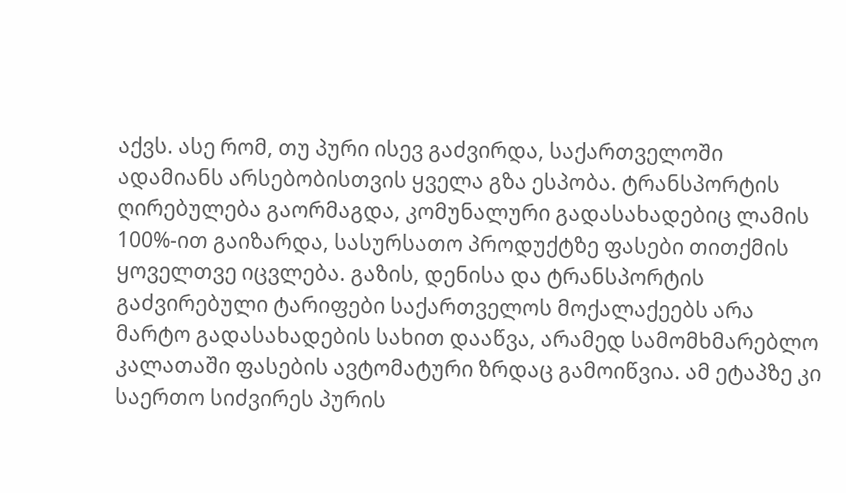აქვს. ასე რომ, თუ პური ისევ გაძვირდა, საქართველოში ადამიანს არსებობისთვის ყველა გზა ესპობა. ტრანსპორტის ღირებულება გაორმაგდა, კომუნალური გადასახადებიც ლამის 100%-ით გაიზარდა, სასურსათო პროდუქტზე ფასები თითქმის ყოველთვე იცვლება. გაზის, დენისა და ტრანსპორტის გაძვირებული ტარიფები საქართველოს მოქალაქეებს არა მარტო გადასახადების სახით დააწვა, არამედ სამომხმარებლო კალათაში ფასების ავტომატური ზრდაც გამოიწვია. ამ ეტაპზე კი საერთო სიძვირეს პურის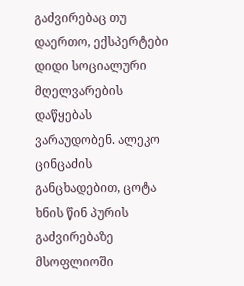გაძვირებაც თუ დაერთო, ექსპერტები დიდი სოციალური მღელვარების დაწყებას ვარაუდობენ. ალეკო ცინცაძის განცხადებით, ცოტა ხნის წინ პურის გაძვირებაზე მსოფლიოში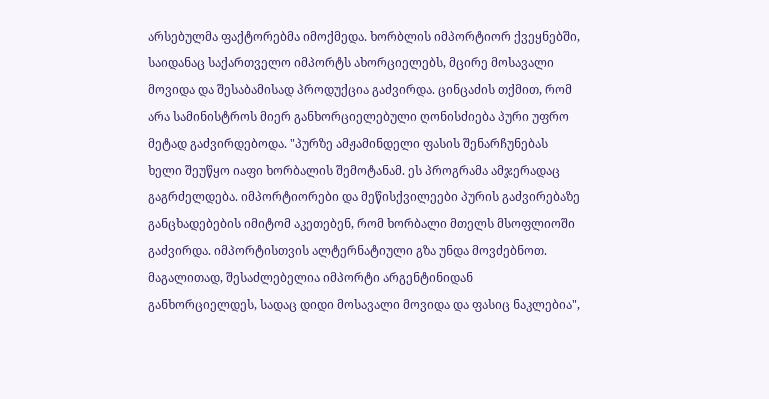არსებულმა ფაქტორებმა იმოქმედა. ხორბლის იმპორტიორ ქვეყნებში, საიდანაც საქართველო იმპორტს ახორციელებს, მცირე მოსავალი მოვიდა და შესაბამისად პროდუქცია გაძვირდა. ცინცაძის თქმით, რომ არა სამინისტროს მიერ განხორციელებული ღონისძიება პური უფრო მეტად გაძვირდებოდა. "პურზე ამჟამინდელი ფასის შენარჩუნებას ხელი შეუწყო იაფი ხორბალის შემოტანამ. ეს პროგრამა ამჯერადაც გაგრძელდება. იმპორტიორები და მეწისქვილეები პურის გაძვირებაზე განცხადებების იმიტომ აკეთებენ, რომ ხორბალი მთელს მსოფლიოში გაძვირდა. იმპორტისთვის ალტერნატიული გზა უნდა მოვძებნოთ. მაგალითად, შესაძლებელია იმპორტი არგენტინიდან განხორციელდეს, სადაც დიდი მოსავალი მოვიდა და ფასიც ნაკლებია",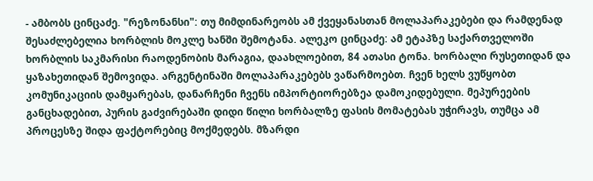- ამბობს ცინცაძე. "რეზონანსი": თუ მიმდინარეობს ამ ქვეყანასთან მოლაპარაკებები და რამდენად შესაძლებელია ხორბლის მოკლე ხანში შემოტანა. ალეკო ცინცაძე: ამ ეტაპზე საქართველოში ხორბლის საკმარისი რაოდენობის მარაგია, დაახლოებით, 84 ათასი ტონა. ხორბალი რუსეთიდან და ყაზახეთიდან შემოვიდა. არგენტინაში მოლაპარაკებებს ვაწარმოებთ. ჩვენ ხელს ვუწყობთ კომუნიკაციის დამყარებას, დანარჩენი ჩვენს იმპორტიორებზეა დამოკიდებული. მეპურეების განცხადებით, პურის გაძვირებაში დიდი წილი ხორბალზე ფასის მომატებას უჭირავს, თუმცა ამ პროცესზე შიდა ფაქტორებიც მოქმედებს. მზარდი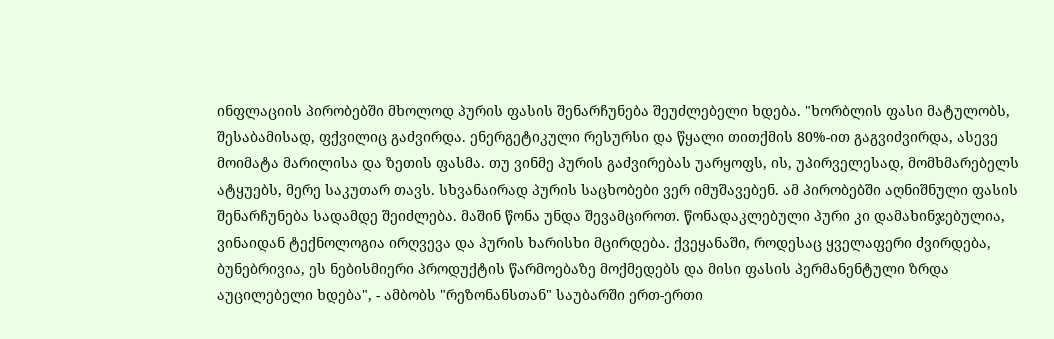ინფლაციის პირობებში მხოლოდ პურის ფასის შენარჩუნება შეუძლებელი ხდება. "ხორბლის ფასი მატულობს, შესაბამისად, ფქვილიც გაძვირდა. ენერგეტიკული რესურსი და წყალი თითქმის 80%-ით გაგვიძვირდა, ასევე მოიმატა მარილისა და ზეთის ფასმა. თუ ვინმე პურის გაძვირებას უარყოფს, ის, უპირველესად, მომხმარებელს ატყუებს, მერე საკუთარ თავს. სხვანაირად პურის საცხობები ვერ იმუშავებენ. ამ პირობებში აღნიშნული ფასის შენარჩუნება სადამდე შეიძლება. მაშინ წონა უნდა შევამციროთ. წონადაკლებული პური კი დამახინჯებულია, ვინაიდან ტექნოლოგია ირღვევა და პურის ხარისხი მცირდება. ქვეყანაში, როდესაც ყველაფერი ძვირდება, ბუნებრივია, ეს ნებისმიერი პროდუქტის წარმოებაზე მოქმედებს და მისი ფასის პერმანენტული ზრდა აუცილებელი ხდება", - ამბობს "რეზონანსთან" საუბარში ერთ-ერთი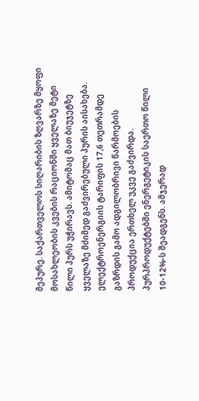მეპურე. საქართველოს სიღარიბის ზღვარზე მყოფი მოსახლეობის კვების რაციონში ყველაზე მეტი წილი პურს უჭირავს. ამიტომაც მათ ბიუჯეტზე ყველაზე მძიმედ გაძვირებული პურის აისახება. ელექტროენერგიის ტარიფის 17,6 თეთრამდე გაზრდის გამო ადგილობრივი წარმოების პროდუქცია ერთხელ უკვე გაძვირდა. პურპროდუქტებში ენერგეტიკის საერთო წილი 10-12%-ს შეადგენს. ამჯერად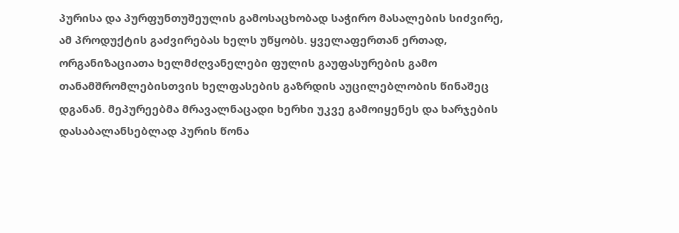პურისა და პურფუნთუშეულის გამოსაცხობად საჭირო მასალების სიძვირე, ამ პროდუქტის გაძვირებას ხელს უწყობს. ყველაფერთან ერთად, ორგანიზაციათა ხელმძღვანელები ფულის გაუფასურების გამო თანამშრომლებისთვის ხელფასების გაზრდის აუცილებლობის წინაშეც დგანან. მეპურეებმა მრავალნაცადი ხერხი უკვე გამოიყენეს და ხარჯების დასაბალანსებლად პურის წონა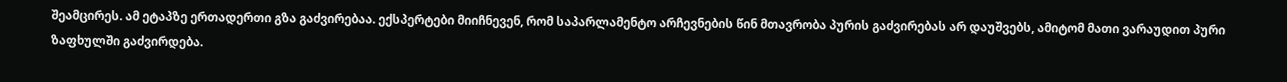შეამცირეს. ამ ეტაპზე ერთადერთი გზა გაძვირებაა. ექსპერტები მიიჩნევენ, რომ საპარლამენტო არჩევნების წინ მთავრობა პურის გაძვირებას არ დაუშვებს, ამიტომ მათი ვარაუდით პური ზაფხულში გაძვირდება.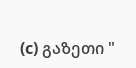(c) გაზეთი "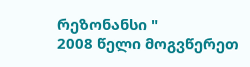რეზონანსი "
2008 წელი მოგვწერეთ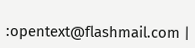:opentext@flashmail.com |